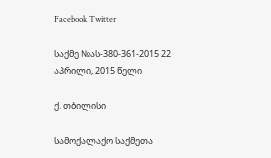Facebook Twitter

საქმე №ას-380-361-2015 22 აპრილი, 2015 წელი

ქ. თბილისი

სამოქალაქო საქმეთა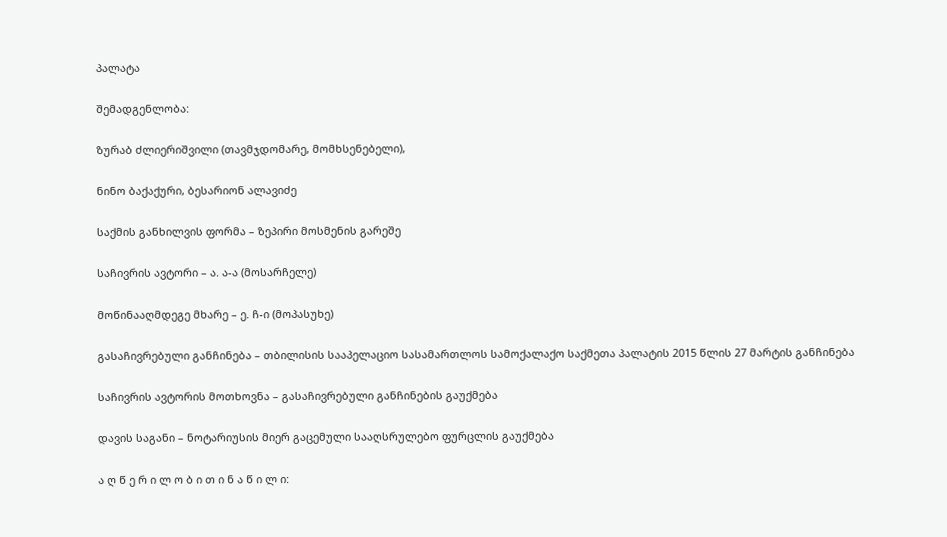პალატა

შემადგენლობა:

ზურაბ ძლიერიშვილი (თავმჯდომარე, მომხსენებელი),

ნინო ბაქაქური, ბესარიონ ალავიძე

საქმის განხილვის ფორმა – ზეპირი მოსმენის გარეშე

საჩივრის ავტორი – ა. ა-ა (მოსარჩელე)

მოწინააღმდეგე მხარე – ე. ჩ-ი (მოპასუხე)

გასაჩივრებული განჩინება – თბილისის სააპელაციო სასამართლოს სამოქალაქო საქმეთა პალატის 2015 წლის 27 მარტის განჩინება

საჩივრის ავტორის მოთხოვნა – გასაჩივრებული განჩინების გაუქმება

დავის საგანი – ნოტარიუსის მიერ გაცემული სააღსრულებო ფურცლის გაუქმება

ა ღ წ ე რ ი ლ ო ბ ი თ ი ნ ა წ ი ლ ი: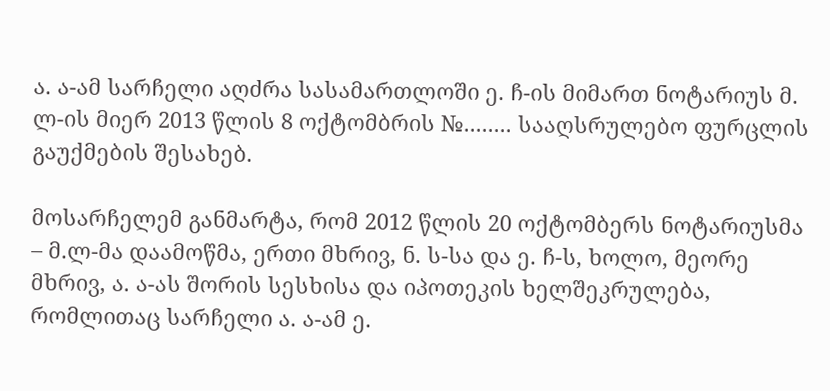ა. ა-ამ სარჩელი აღძრა სასამართლოში ე. ჩ-ის მიმართ ნოტარიუს მ. ლ-ის მიერ 2013 წლის 8 ოქტომბრის №........ სააღსრულებო ფურცლის გაუქმების შესახებ.

მოსარჩელემ განმარტა, რომ 2012 წლის 20 ოქტომბერს ნოტარიუსმა – მ.ლ-მა დაამოწმა, ერთი მხრივ, ნ. ს-სა და ე. ჩ-ს, ხოლო, მეორე მხრივ, ა. ა-ას შორის სესხისა და იპოთეკის ხელშეკრულება, რომლითაც სარჩელი ა. ა-ამ ე.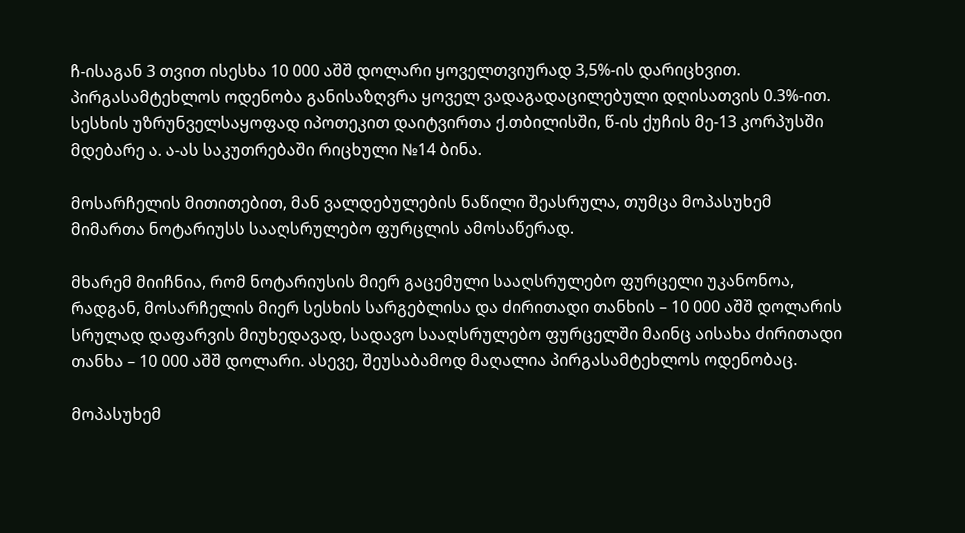ჩ-ისაგან 3 თვით ისესხა 10 000 აშშ დოლარი ყოველთვიურად 3,5%-ის დარიცხვით. პირგასამტეხლოს ოდენობა განისაზღვრა ყოველ ვადაგადაცილებული დღისათვის 0.3%-ით. სესხის უზრუნველსაყოფად იპოთეკით დაიტვირთა ქ.თბილისში, წ-ის ქუჩის მე-13 კორპუსში მდებარე ა. ა-ას საკუთრებაში რიცხული №14 ბინა.

მოსარჩელის მითითებით, მან ვალდებულების ნაწილი შეასრულა, თუმცა მოპასუხემ მიმართა ნოტარიუსს სააღსრულებო ფურცლის ამოსაწერად.

მხარემ მიიჩნია, რომ ნოტარიუსის მიერ გაცემული სააღსრულებო ფურცელი უკანონოა, რადგან, მოსარჩელის მიერ სესხის სარგებლისა და ძირითადი თანხის – 10 000 აშშ დოლარის სრულად დაფარვის მიუხედავად, სადავო სააღსრულებო ფურცელში მაინც აისახა ძირითადი თანხა – 10 000 აშშ დოლარი. ასევე, შეუსაბამოდ მაღალია პირგასამტეხლოს ოდენობაც.

მოპასუხემ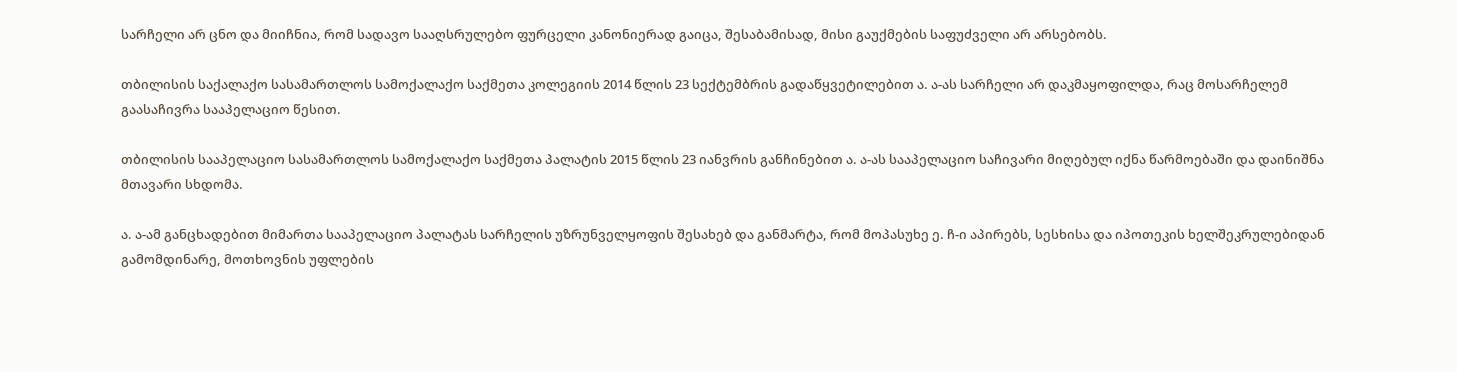სარჩელი არ ცნო და მიიჩნია, რომ სადავო სააღსრულებო ფურცელი კანონიერად გაიცა, შესაბამისად, მისი გაუქმების საფუძველი არ არსებობს.

თბილისის საქალაქო სასამართლოს სამოქალაქო საქმეთა კოლეგიის 2014 წლის 23 სექტემბრის გადაწყვეტილებით ა. ა-ას სარჩელი არ დაკმაყოფილდა, რაც მოსარჩელემ გაასაჩივრა სააპელაციო წესით.

თბილისის სააპელაციო სასამართლოს სამოქალაქო საქმეთა პალატის 2015 წლის 23 იანვრის განჩინებით ა. ა-ას სააპელაციო საჩივარი მიღებულ იქნა წარმოებაში და დაინიშნა მთავარი სხდომა.

ა. ა-ამ განცხადებით მიმართა სააპელაციო პალატას სარჩელის უზრუნველყოფის შესახებ და განმარტა, რომ მოპასუხე ე. ჩ-ი აპირებს, სესხისა და იპოთეკის ხელშეკრულებიდან გამომდინარე, მოთხოვნის უფლების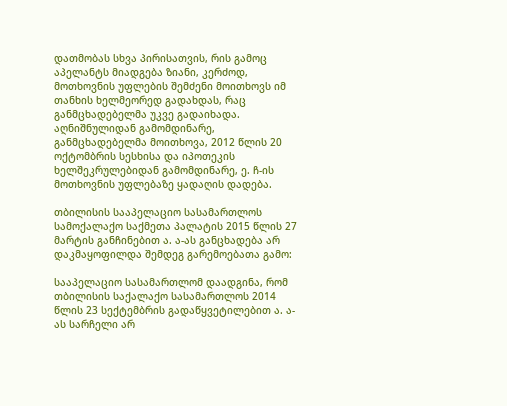დათმობას სხვა პირისათვის, რის გამოც აპელანტს მიადგება ზიანი, კერძოდ, მოთხოვნის უფლების შემძენი მოითხოვს იმ თანხის ხელმეორედ გადახდას, რაც განმცხადებელმა უკვე გადაიხადა. აღნიშნულიდან გამომდინარე, განმცხადებელმა მოითხოვა, 2012 წლის 20 ოქტომბრის სესხისა და იპოთეკის ხელშეკრულებიდან გამომდინარე, ე. ჩ-ის მოთხოვნის უფლებაზე ყადაღის დადება.

თბილისის სააპელაციო სასამართლოს სამოქალაქო საქმეთა პალატის 2015 წლის 27 მარტის განჩინებით ა. ა-ას განცხადება არ დაკმაყოფილდა შემდეგ გარემოებათა გამო:

სააპელაციო სასამართლომ დაადგინა, რომ თბილისის საქალაქო სასამართლოს 2014 წლის 23 სექტემბრის გადაწყვეტილებით ა. ა-ას სარჩელი არ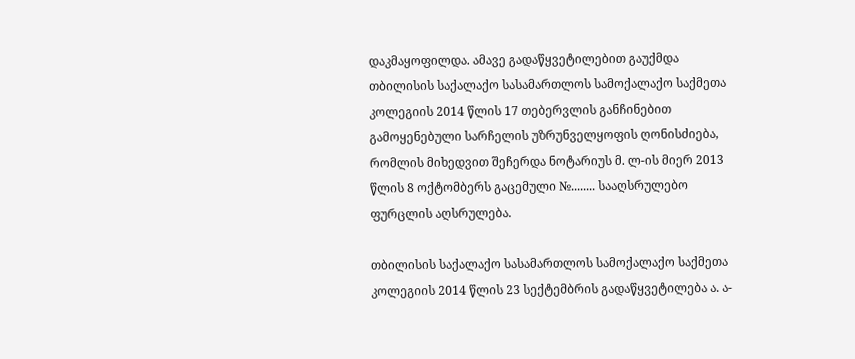დაკმაყოფილდა. ამავე გადაწყვეტილებით გაუქმდა თბილისის საქალაქო სასამართლოს სამოქალაქო საქმეთა კოლეგიის 2014 წლის 17 თებერვლის განჩინებით გამოყენებული სარჩელის უზრუნველყოფის ღონისძიება, რომლის მიხედვით შეჩერდა ნოტარიუს მ. ლ-ის მიერ 2013 წლის 8 ოქტომბერს გაცემული №........ სააღსრულებო ფურცლის აღსრულება.

თბილისის საქალაქო სასამართლოს სამოქალაქო საქმეთა კოლეგიის 2014 წლის 23 სექტემბრის გადაწყვეტილება ა. ა-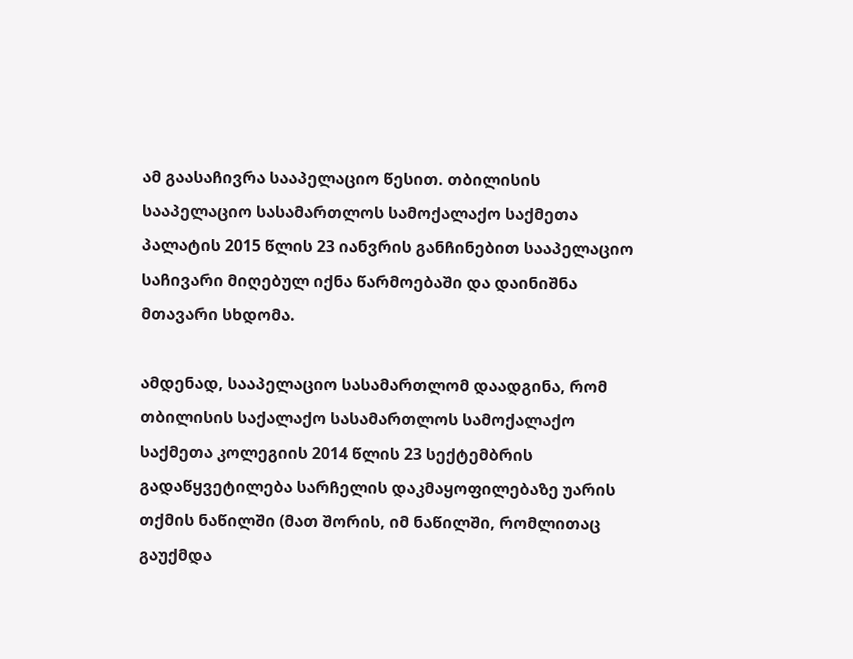ამ გაასაჩივრა სააპელაციო წესით. თბილისის სააპელაციო სასამართლოს სამოქალაქო საქმეთა პალატის 2015 წლის 23 იანვრის განჩინებით სააპელაციო საჩივარი მიღებულ იქნა წარმოებაში და დაინიშნა მთავარი სხდომა.

ამდენად, სააპელაციო სასამართლომ დაადგინა, რომ თბილისის საქალაქო სასამართლოს სამოქალაქო საქმეთა კოლეგიის 2014 წლის 23 სექტემბრის გადაწყვეტილება სარჩელის დაკმაყოფილებაზე უარის თქმის ნაწილში (მათ შორის, იმ ნაწილში, რომლითაც გაუქმდა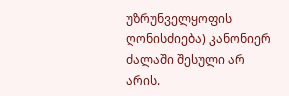უზრუნველყოფის ღონისძიება) კანონიერ ძალაში შესული არ არის.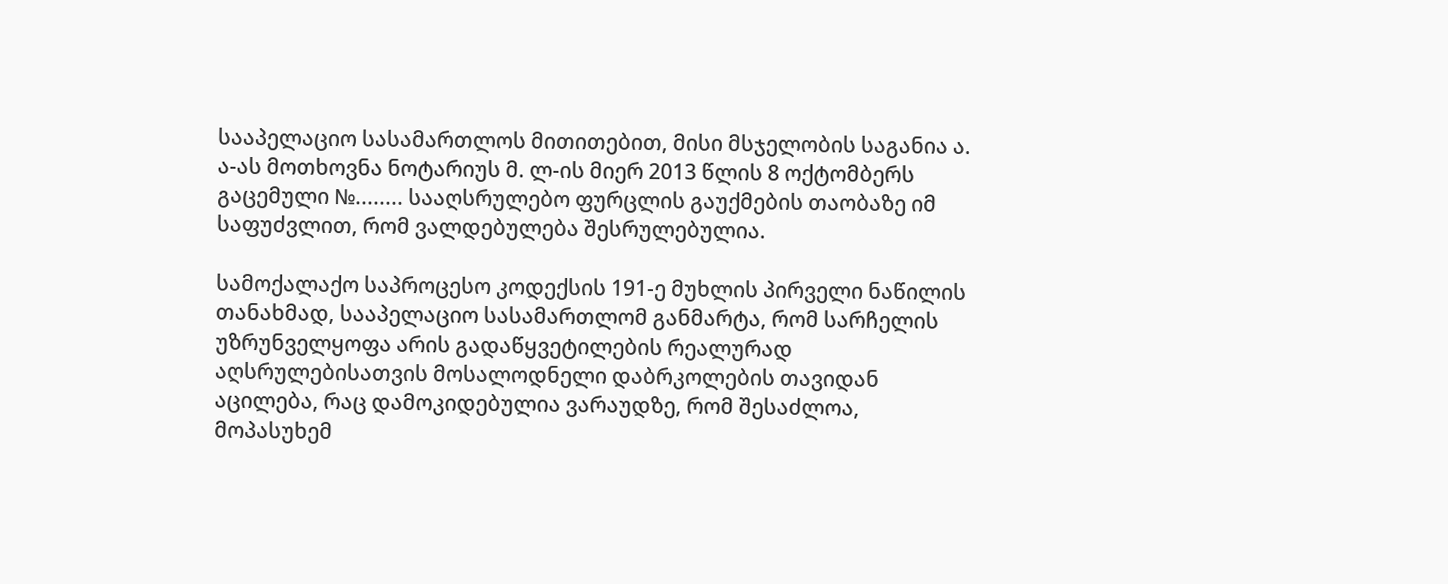სააპელაციო სასამართლოს მითითებით, მისი მსჯელობის საგანია ა. ა-ას მოთხოვნა ნოტარიუს მ. ლ-ის მიერ 2013 წლის 8 ოქტომბერს გაცემული №........ სააღსრულებო ფურცლის გაუქმების თაობაზე იმ საფუძვლით, რომ ვალდებულება შესრულებულია.

სამოქალაქო საპროცესო კოდექსის 191-ე მუხლის პირველი ნაწილის თანახმად, სააპელაციო სასამართლომ განმარტა, რომ სარჩელის უზრუნველყოფა არის გადაწყვეტილების რეალურად აღსრულებისათვის მოსალოდნელი დაბრკოლების თავიდან აცილება, რაც დამოკიდებულია ვარაუდზე, რომ შესაძლოა, მოპასუხემ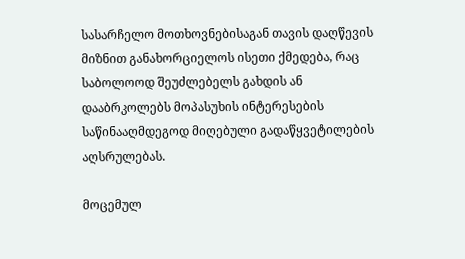სასარჩელო მოთხოვნებისაგან თავის დაღწევის მიზნით განახორციელოს ისეთი ქმედება, რაც საბოლოოდ შეუძლებელს გახდის ან დააბრკოლებს მოპასუხის ინტერესების საწინააღმდეგოდ მიღებული გადაწყვეტილების აღსრულებას.

მოცემულ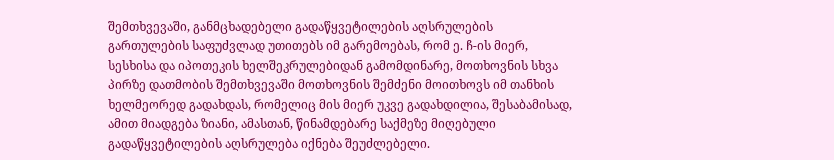შემთხვევაში, განმცხადებელი გადაწყვეტილების აღსრულების გართულების საფუძვლად უთითებს იმ გარემოებას, რომ ე. ჩ-ის მიერ, სესხისა და იპოთეკის ხელშეკრულებიდან გამომდინარე, მოთხოვნის სხვა პირზე დათმობის შემთხვევაში მოთხოვნის შემძენი მოითხოვს იმ თანხის ხელმეორედ გადახდას, რომელიც მის მიერ უკვე გადახდილია, შესაბამისად, ამით მიადგება ზიანი, ამასთან, წინამდებარე საქმეზე მიღებული გადაწყვეტილების აღსრულება იქნება შეუძლებელი.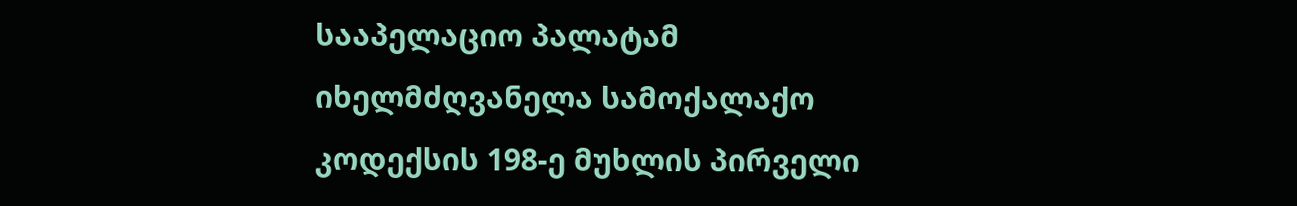სააპელაციო პალატამ იხელმძღვანელა სამოქალაქო კოდექსის 198-ე მუხლის პირველი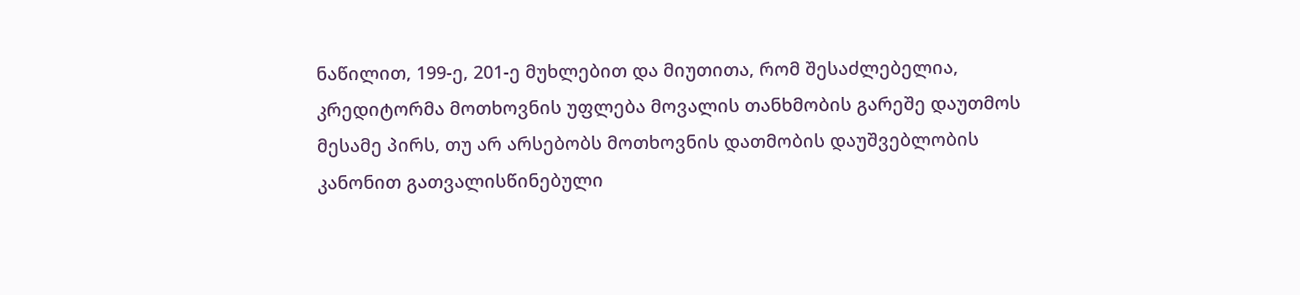ნაწილით, 199-ე, 201-ე მუხლებით და მიუთითა, რომ შესაძლებელია, კრედიტორმა მოთხოვნის უფლება მოვალის თანხმობის გარეშე დაუთმოს მესამე პირს, თუ არ არსებობს მოთხოვნის დათმობის დაუშვებლობის კანონით გათვალისწინებული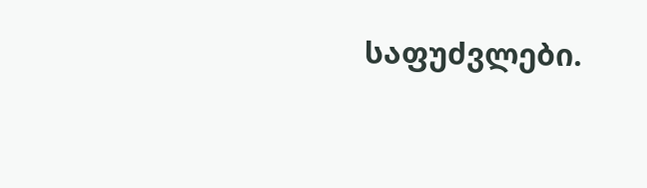საფუძვლები.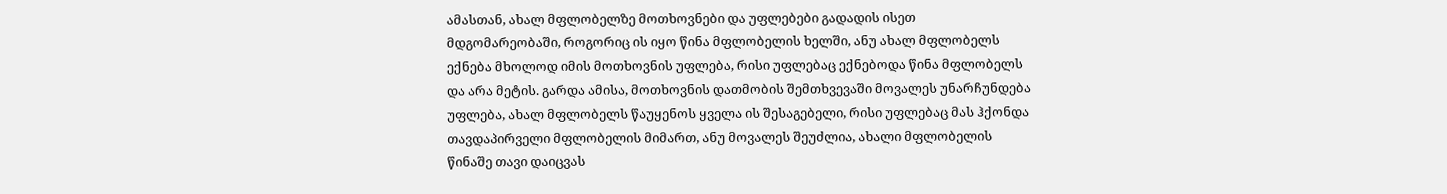ამასთან, ახალ მფლობელზე მოთხოვნები და უფლებები გადადის ისეთ მდგომარეობაში, როგორიც ის იყო წინა მფლობელის ხელში, ანუ ახალ მფლობელს ექნება მხოლოდ იმის მოთხოვნის უფლება, რისი უფლებაც ექნებოდა წინა მფლობელს და არა მეტის. გარდა ამისა, მოთხოვნის დათმობის შემთხვევაში მოვალეს უნარჩუნდება უფლება, ახალ მფლობელს წაუყენოს ყველა ის შესაგებელი, რისი უფლებაც მას ჰქონდა თავდაპირველი მფლობელის მიმართ, ანუ მოვალეს შეუძლია, ახალი მფლობელის წინაშე თავი დაიცვას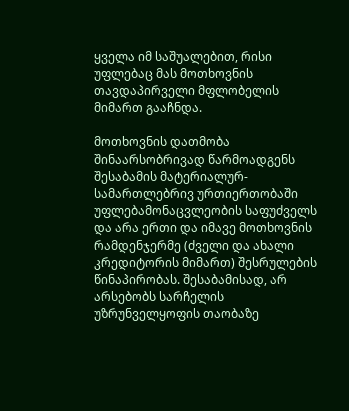ყველა იმ საშუალებით, რისი უფლებაც მას მოთხოვნის თავდაპირველი მფლობელის მიმართ გააჩნდა.

მოთხოვნის დათმობა შინაარსობრივად წარმოადგენს შესაბამის მატერიალურ-სამართლებრივ ურთიერთობაში უფლებამონაცვლეობის საფუძველს და არა ერთი და იმავე მოთხოვნის რამდენჯერმე (ძველი და ახალი კრედიტორის მიმართ) შესრულების წინაპირობას. შესაბამისად, არ არსებობს სარჩელის უზრუნველყოფის თაობაზე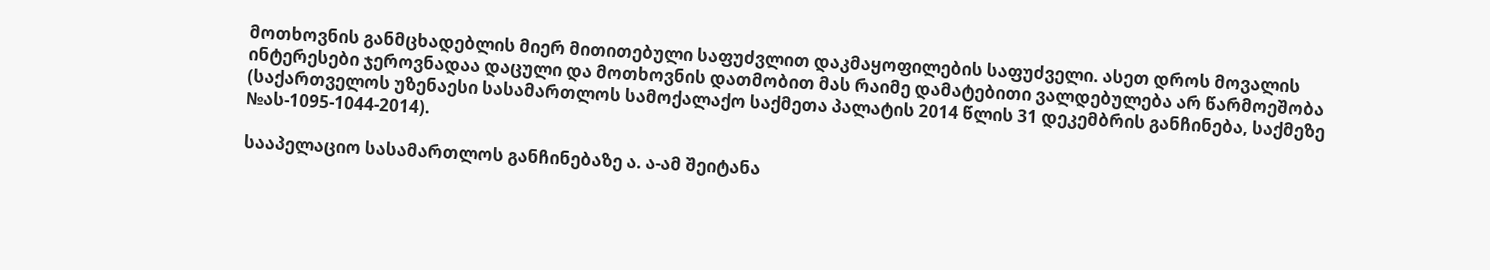მოთხოვნის განმცხადებლის მიერ მითითებული საფუძვლით დაკმაყოფილების საფუძველი. ასეთ დროს მოვალის ინტერესები ჯეროვნადაა დაცული და მოთხოვნის დათმობით მას რაიმე დამატებითი ვალდებულება არ წარმოეშობა (საქართველოს უზენაესი სასამართლოს სამოქალაქო საქმეთა პალატის 2014 წლის 31 დეკემბრის განჩინება, საქმეზე №ას-1095-1044-2014).

სააპელაციო სასამართლოს განჩინებაზე ა. ა-ამ შეიტანა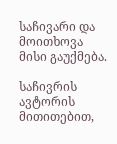საჩივარი და მოითხოვა მისი გაუქმება.

საჩივრის ავტორის მითითებით,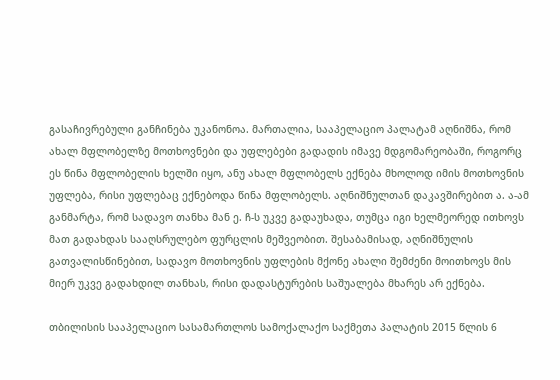გასაჩივრებული განჩინება უკანონოა. მართალია, სააპელაციო პალატამ აღნიშნა, რომ ახალ მფლობელზე მოთხოვნები და უფლებები გადადის იმავე მდგომარეობაში, როგორც ეს წინა მფლობელის ხელში იყო, ანუ ახალ მფლობელს ექნება მხოლოდ იმის მოთხოვნის უფლება, რისი უფლებაც ექნებოდა წინა მფლობელს. აღნიშნულთან დაკავშირებით ა. ა-ამ განმარტა, რომ სადავო თანხა მან ე. ჩ-ს უკვე გადაუხადა, თუმცა იგი ხელმეორედ ითხოვს მათ გადახდას სააღსრულებო ფურცლის მეშვეობით. შესაბამისად, აღნიშნულის გათვალისწინებით, სადავო მოთხოვნის უფლების მქონე ახალი შემძენი მოითხოვს მის მიერ უკვე გადახდილ თანხას, რისი დადასტურების საშუალება მხარეს არ ექნება.

თბილისის სააპელაციო სასამართლოს სამოქალაქო საქმეთა პალატის 2015 წლის 6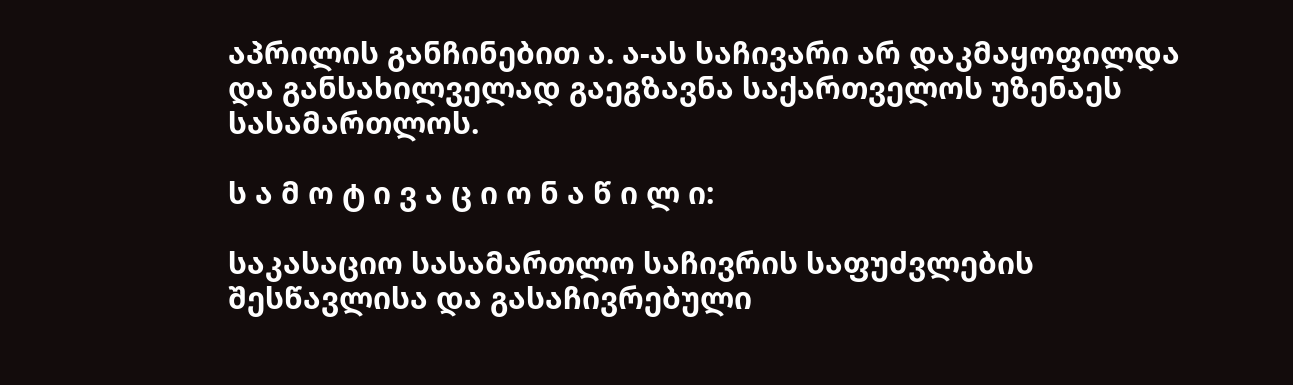აპრილის განჩინებით ა. ა-ას საჩივარი არ დაკმაყოფილდა და განსახილველად გაეგზავნა საქართველოს უზენაეს სასამართლოს.

ს ა მ ო ტ ი ვ ა ც ი ო ნ ა წ ი ლ ი:

საკასაციო სასამართლო საჩივრის საფუძვლების შესწავლისა და გასაჩივრებული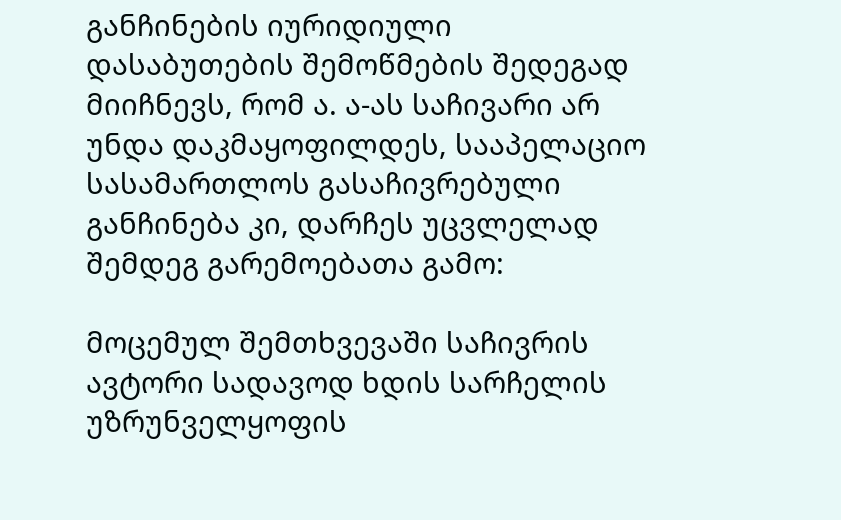განჩინების იურიდიული დასაბუთების შემოწმების შედეგად მიიჩნევს, რომ ა. ა-ას საჩივარი არ უნდა დაკმაყოფილდეს, სააპელაციო სასამართლოს გასაჩივრებული განჩინება კი, დარჩეს უცვლელად შემდეგ გარემოებათა გამო:

მოცემულ შემთხვევაში საჩივრის ავტორი სადავოდ ხდის სარჩელის უზრუნველყოფის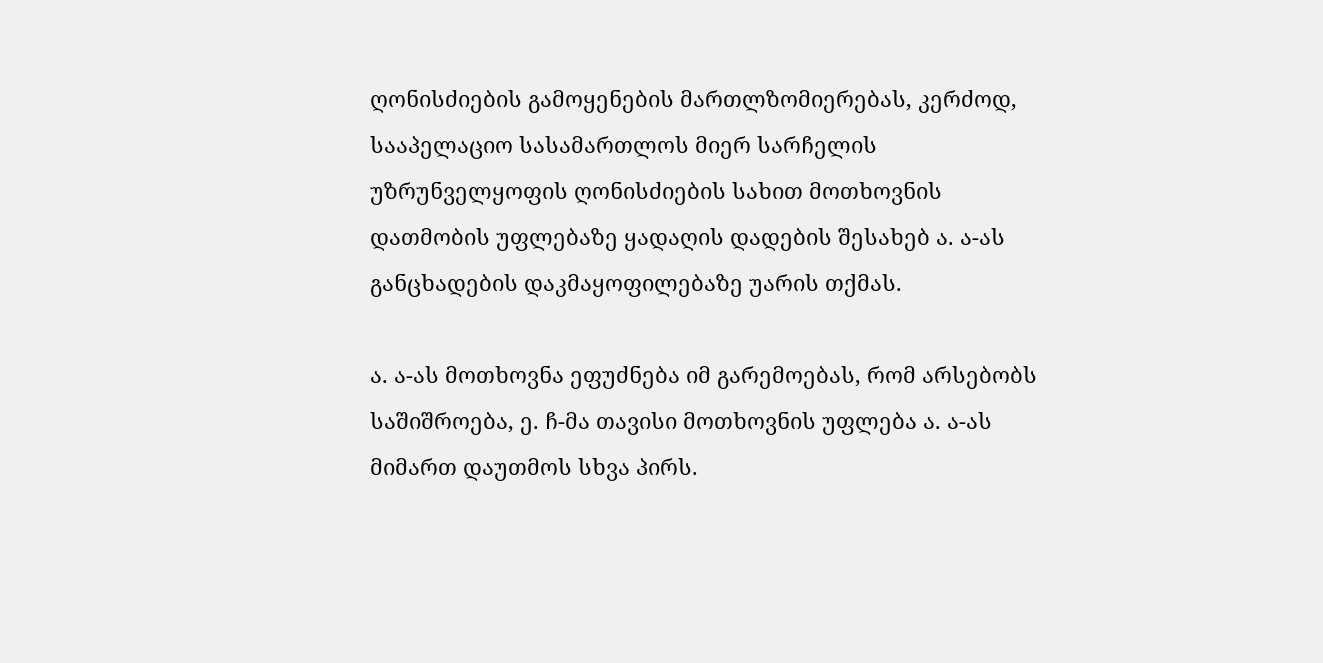ღონისძიების გამოყენების მართლზომიერებას, კერძოდ, სააპელაციო სასამართლოს მიერ სარჩელის უზრუნველყოფის ღონისძიების სახით მოთხოვნის დათმობის უფლებაზე ყადაღის დადების შესახებ ა. ა-ას განცხადების დაკმაყოფილებაზე უარის თქმას.

ა. ა-ას მოთხოვნა ეფუძნება იმ გარემოებას, რომ არსებობს საშიშროება, ე. ჩ-მა თავისი მოთხოვნის უფლება ა. ა-ას მიმართ დაუთმოს სხვა პირს.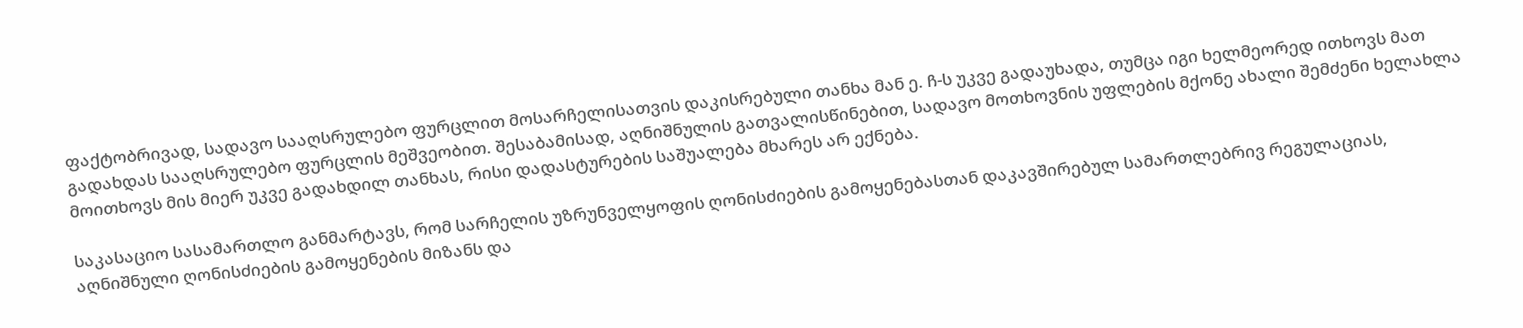ფაქტობრივად, სადავო სააღსრულებო ფურცლით მოსარჩელისათვის დაკისრებული თანხა მან ე. ჩ-ს უკვე გადაუხადა, თუმცა იგი ხელმეორედ ითხოვს მათ გადახდას სააღსრულებო ფურცლის მეშვეობით. შესაბამისად, აღნიშნულის გათვალისწინებით, სადავო მოთხოვნის უფლების მქონე ახალი შემძენი ხელახლა მოითხოვს მის მიერ უკვე გადახდილ თანხას, რისი დადასტურების საშუალება მხარეს არ ექნება.

საკასაციო სასამართლო განმარტავს, რომ სარჩელის უზრუნველყოფის ღონისძიების გამოყენებასთან დაკავშირებულ სამართლებრივ რეგულაციას, აღნიშნული ღონისძიების გამოყენების მიზანს და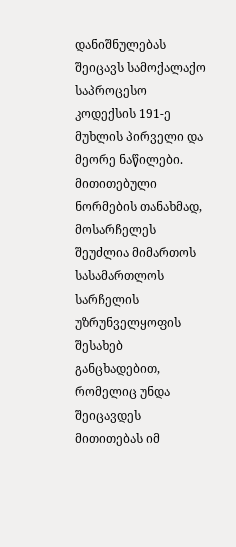დანიშნულებას შეიცავს სამოქალაქო საპროცესო კოდექსის 191-ე მუხლის პირველი და მეორე ნაწილები. მითითებული ნორმების თანახმად, მოსარჩელეს შეუძლია მიმართოს სასამართლოს სარჩელის უზრუნველყოფის შესახებ განცხადებით, რომელიც უნდა შეიცავდეს მითითებას იმ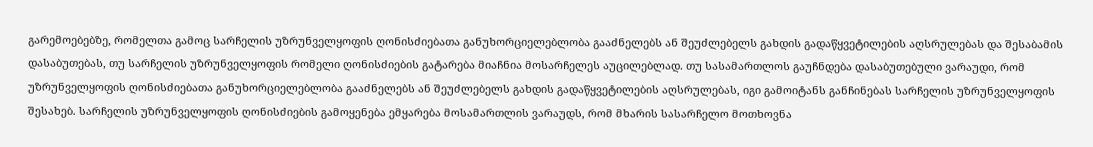გარემოებებზე, რომელთა გამოც სარჩელის უზრუნველყოფის ღონისძიებათა განუხორციელებლობა გააძნელებს ან შეუძლებელს გახდის გადაწყვეტილების აღსრულებას და შესაბამის დასაბუთებას, თუ სარჩელის უზრუნველყოფის რომელი ღონისძიების გატარება მიაჩნია მოსარჩელეს აუცილებლად. თუ სასამართლოს გაუჩნდება დასაბუთებული ვარაუდი, რომ უზრუნველყოფის ღონისძიებათა განუხორციელებლობა გააძნელებს ან შეუძლებელს გახდის გადაწყვეტილების აღსრულებას, იგი გამოიტანს განჩინებას სარჩელის უზრუნველყოფის შესახებ. სარჩელის უზრუნველყოფის ღონისძიების გამოყენება ემყარება მოსამართლის ვარაუდს, რომ მხარის სასარჩელო მოთხოვნა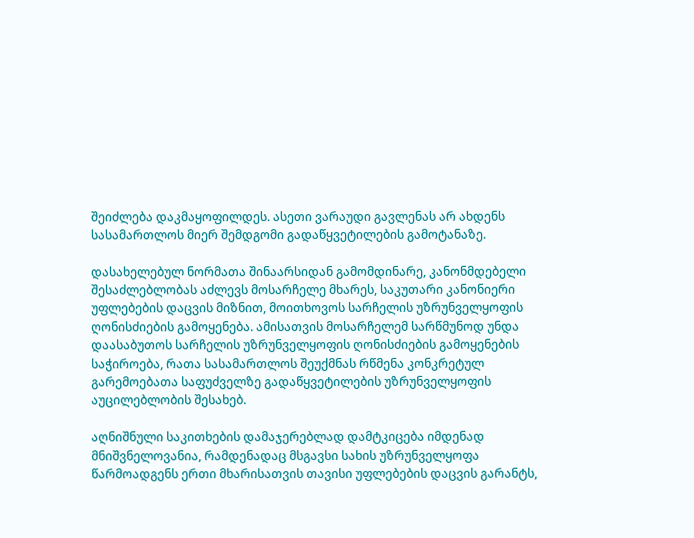შეიძლება დაკმაყოფილდეს. ასეთი ვარაუდი გავლენას არ ახდენს სასამართლოს მიერ შემდგომი გადაწყვეტილების გამოტანაზე.

დასახელებულ ნორმათა შინაარსიდან გამომდინარე, კანონმდებელი შესაძლებლობას აძლევს მოსარჩელე მხარეს, საკუთარი კანონიერი უფლებების დაცვის მიზნით, მოითხოვოს სარჩელის უზრუნველყოფის ღონისძიების გამოყენება. ამისათვის მოსარჩელემ სარწმუნოდ უნდა დაასაბუთოს სარჩელის უზრუნველყოფის ღონისძიების გამოყენების საჭიროება, რათა სასამართლოს შეუქმნას რწმენა კონკრეტულ გარემოებათა საფუძველზე გადაწყვეტილების უზრუნველყოფის აუცილებლობის შესახებ.

აღნიშნული საკითხების დამაჯერებლად დამტკიცება იმდენად მნიშვნელოვანია, რამდენადაც მსგავსი სახის უზრუნველყოფა წარმოადგენს ერთი მხარისათვის თავისი უფლებების დაცვის გარანტს,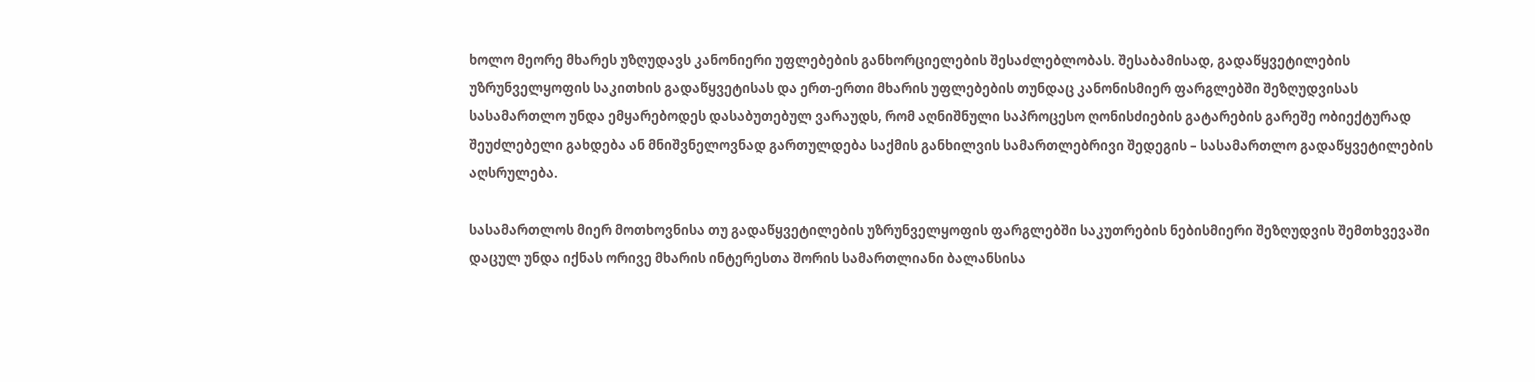ხოლო მეორე მხარეს უზღუდავს კანონიერი უფლებების განხორციელების შესაძლებლობას. შესაბამისად, გადაწყვეტილების უზრუნველყოფის საკითხის გადაწყვეტისას და ერთ-ერთი მხარის უფლებების თუნდაც კანონისმიერ ფარგლებში შეზღუდვისას სასამართლო უნდა ემყარებოდეს დასაბუთებულ ვარაუდს, რომ აღნიშნული საპროცესო ღონისძიების გატარების გარეშე ობიექტურად შეუძლებელი გახდება ან მნიშვნელოვნად გართულდება საქმის განხილვის სამართლებრივი შედეგის – სასამართლო გადაწყვეტილების აღსრულება.

სასამართლოს მიერ მოთხოვნისა თუ გადაწყვეტილების უზრუნველყოფის ფარგლებში საკუთრების ნებისმიერი შეზღუდვის შემთხვევაში დაცულ უნდა იქნას ორივე მხარის ინტერესთა შორის სამართლიანი ბალანსისა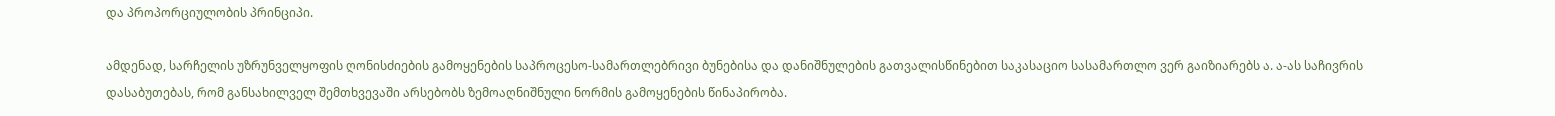და პროპორციულობის პრინციპი.

ამდენად, სარჩელის უზრუნველყოფის ღონისძიების გამოყენების საპროცესო-სამართლებრივი ბუნებისა და დანიშნულების გათვალისწინებით საკასაციო სასამართლო ვერ გაიზიარებს ა. ა-ას საჩივრის დასაბუთებას, რომ განსახილველ შემთხვევაში არსებობს ზემოაღნიშნული ნორმის გამოყენების წინაპირობა.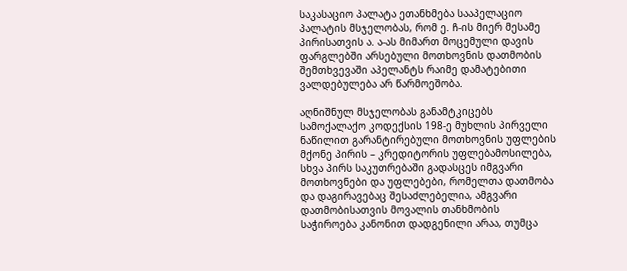საკასაციო პალატა ეთანხმება სააპელაციო პალატის მსჯელობას, რომ ე. ჩ-ის მიერ მესამე პირისათვის ა. ა-ას მიმართ მოცემული დავის ფარგლებში არსებული მოთხოვნის დათმობის შემთხვევაში აპელანტს რაიმე დამატებითი ვალდებულება არ წარმოეშობა.

აღნიშნულ მსჯელობას განამტკიცებს სამოქალაქო კოდექსის 198-ე მუხლის პირველი ნაწილით გარანტირებული მოთხოვნის უფლების მქონე პირის – კრედიტორის უფლებამოსილება, სხვა პირს საკუთრებაში გადასცეს იმგვარი მოთხოვნები და უფლებები, რომელთა დათმობა და დაგირავებაც შესაძლებელია, ამგვარი დათმობისათვის მოვალის თანხმობის საჭიროება კანონით დადგენილი არაა, თუმცა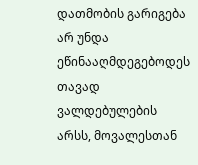დათმობის გარიგება არ უნდა ეწინააღმდეგებოდეს თავად ვალდებულების არსს, მოვალესთან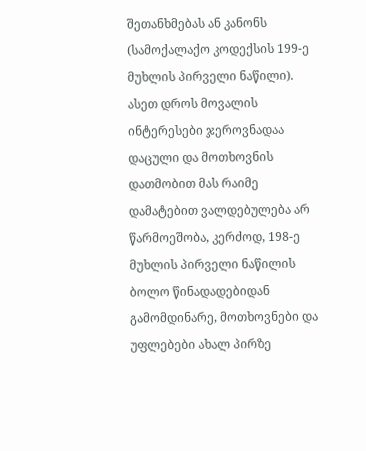შეთანხმებას ან კანონს (სამოქალაქო კოდექსის 199-ე მუხლის პირველი ნაწილი). ასეთ დროს მოვალის ინტერესები ჯეროვნადაა დაცული და მოთხოვნის დათმობით მას რაიმე დამატებით ვალდებულება არ წარმოეშობა, კერძოდ, 198-ე მუხლის პირველი ნაწილის ბოლო წინადადებიდან გამომდინარე, მოთხოვნები და უფლებები ახალ პირზე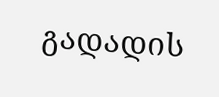გადადის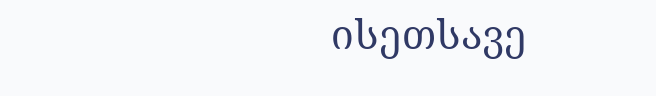ისეთსავე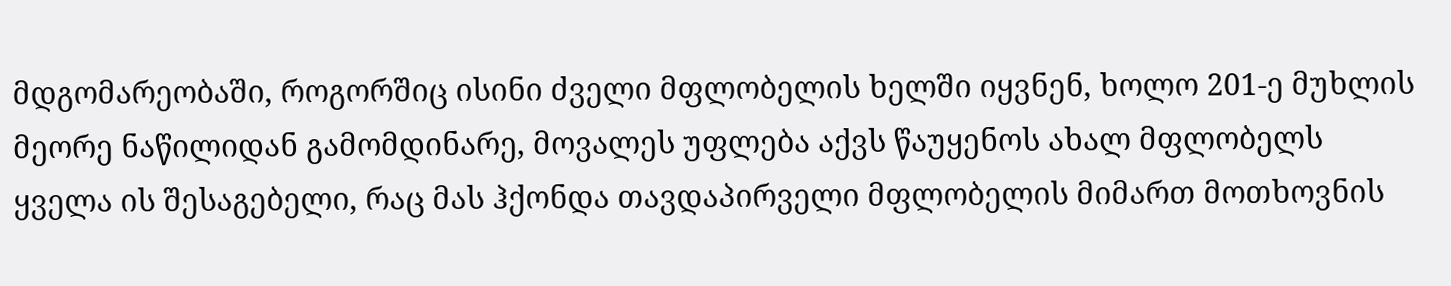მდგომარეობაში, როგორშიც ისინი ძველი მფლობელის ხელში იყვნენ, ხოლო 201-ე მუხლის მეორე ნაწილიდან გამომდინარე, მოვალეს უფლება აქვს წაუყენოს ახალ მფლობელს ყველა ის შესაგებელი, რაც მას ჰქონდა თავდაპირველი მფლობელის მიმართ მოთხოვნის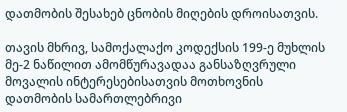დათმობის შესახებ ცნობის მიღების დროისათვის.

თავის მხრივ, სამოქალაქო კოდექსის 199-ე მუხლის მე-2 ნაწილით ამომწურავადაა განსაზღვრული მოვალის ინტერესებისათვის მოთხოვნის დათმობის სამართლებრივი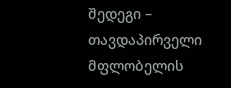შედეგი – თავდაპირველი მფლობელის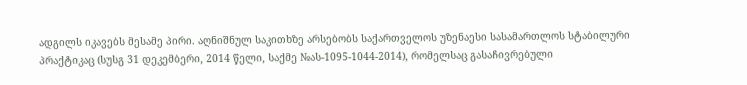ადგილს იკავებს მესამე პირი. აღნიშნულ საკითხზე არსებობს საქართველოს უზენაესი სასამართლოს სტაბილური პრაქტიკაც (სუსგ 31 დეკემბერი, 2014 წელი, საქმე №ას-1095-1044-2014), რომელსაც გასაჩივრებული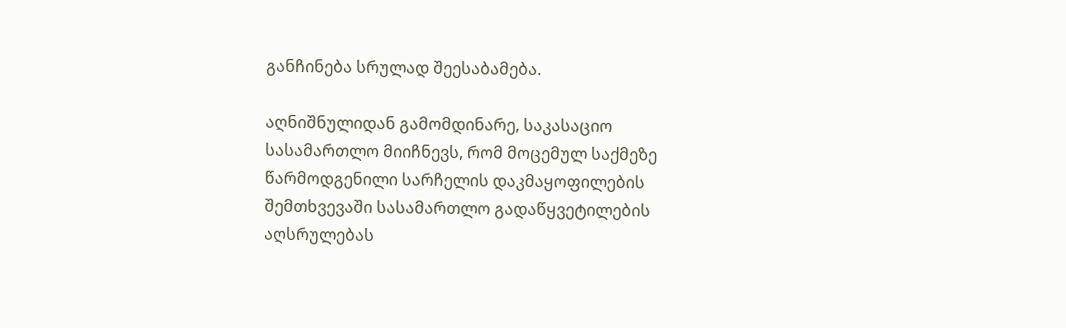განჩინება სრულად შეესაბამება.

აღნიშნულიდან გამომდინარე, საკასაციო სასამართლო მიიჩნევს, რომ მოცემულ საქმეზე წარმოდგენილი სარჩელის დაკმაყოფილების შემთხვევაში სასამართლო გადაწყვეტილების აღსრულებას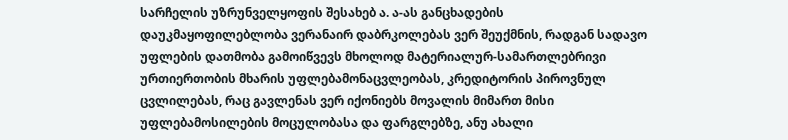სარჩელის უზრუნველყოფის შესახებ ა. ა-ას განცხადების დაუკმაყოფილებლობა ვერანაირ დაბრკოლებას ვერ შეუქმნის, რადგან სადავო უფლების დათმობა გამოიწვევს მხოლოდ მატერიალურ-სამართლებრივი ურთიერთობის მხარის უფლებამონაცვლეობას, კრედიტორის პიროვნულ ცვლილებას, რაც გავლენას ვერ იქონიებს მოვალის მიმართ მისი უფლებამოსილების მოცულობასა და ფარგლებზე, ანუ ახალი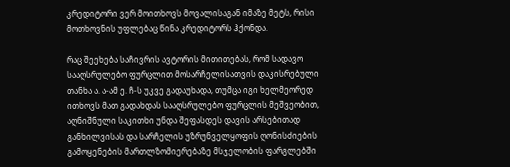კრედიტორი ვერ მოითხოვს მოვალისაგან იმაზე მეტს, რისი მოთხოვნის უფლებაც წინა კრედიტორს ჰქონდა.

რაც შეეხება საჩივრის ავტორის მითითებას, რომ სადავო სააღსრულებო ფურცლით მოსარჩელისათვის დაკისრებული თანხა ა. ა-ამ ე. ჩ-ს უკვე გადაუხადა, თუმცა იგი ხელმეორედ ითხოვს მათ გადახდას სააღსრულებო ფურცლის მეშვეობით, აღნიშნული საკითხი უნდა შეფასდეს დავის არსებითად განხილვისას და სარჩელის უზრუნველყოფის ღონისძიების გამოყენების მართლზომიერებაზე მსჯელობის ფარგლებში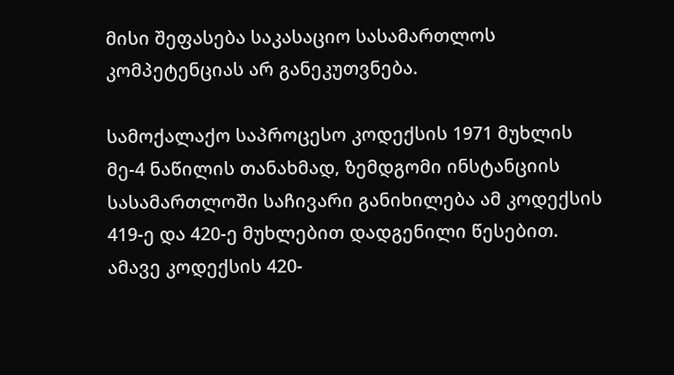მისი შეფასება საკასაციო სასამართლოს კომპეტენციას არ განეკუთვნება.

სამოქალაქო საპროცესო კოდექსის 1971 მუხლის მე-4 ნაწილის თანახმად, ზემდგომი ინსტანციის სასამართლოში საჩივარი განიხილება ამ კოდექსის 419-ე და 420-ე მუხლებით დადგენილი წესებით. ამავე კოდექსის 420-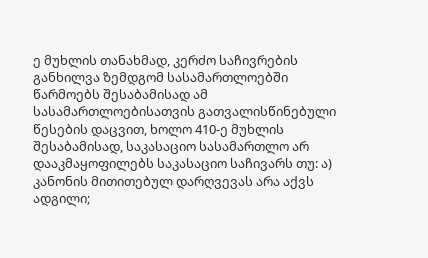ე მუხლის თანახმად, კერძო საჩივრების განხილვა ზემდგომ სასამართლოებში წარმოებს შესაბამისად ამ სასამართლოებისათვის გათვალისწინებული წესების დაცვით, ხოლო 410-ე მუხლის შესაბამისად, საკასაციო სასამართლო არ დააკმაყოფილებს საკასაციო საჩივარს თუ: ა) კანონის მითითებულ დარღვევას არა აქვს ადგილი;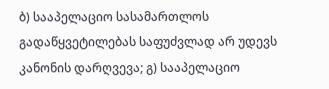ბ) სააპელაციო სასამართლოს გადაწყვეტილებას საფუძვლად არ უდევს კანონის დარღვევა; გ) სააპელაციო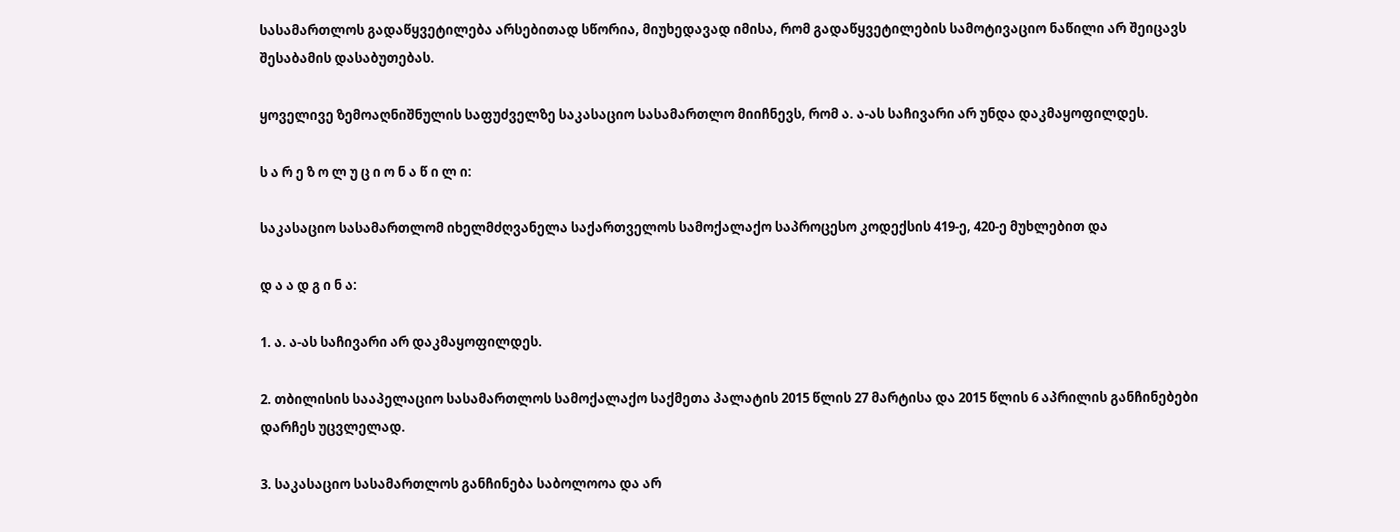სასამართლოს გადაწყვეტილება არსებითად სწორია, მიუხედავად იმისა, რომ გადაწყვეტილების სამოტივაციო ნაწილი არ შეიცავს შესაბამის დასაბუთებას.

ყოველივე ზემოაღნიშნულის საფუძველზე საკასაციო სასამართლო მიიჩნევს, რომ ა. ა-ას საჩივარი არ უნდა დაკმაყოფილდეს.

ს ა რ ე ზ ო ლ უ ც ი ო ნ ა წ ი ლ ი:

საკასაციო სასამართლომ იხელმძღვანელა საქართველოს სამოქალაქო საპროცესო კოდექსის 419-ე, 420-ე მუხლებით და

დ ა ა დ გ ი ნ ა:

1. ა. ა-ას საჩივარი არ დაკმაყოფილდეს.

2. თბილისის სააპელაციო სასამართლოს სამოქალაქო საქმეთა პალატის 2015 წლის 27 მარტისა და 2015 წლის 6 აპრილის განჩინებები დარჩეს უცვლელად.

3. საკასაციო სასამართლოს განჩინება საბოლოოა და არ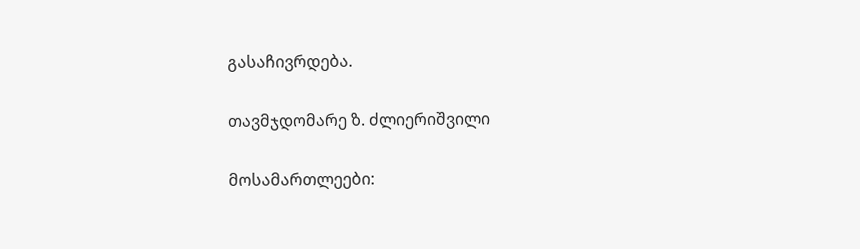გასაჩივრდება.

თავმჯდომარე ზ. ძლიერიშვილი

მოსამართლეები: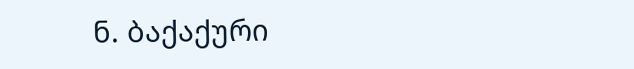ნ. ბაქაქური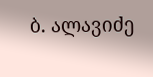ბ. ალავიძე